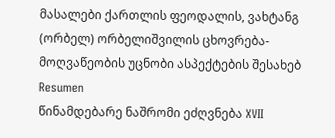მასალები ქართლის ფეოდალის, ვახტანგ (ორბელ) ორბელიშვილის ცხოვრება-მოღვაწეობის უცნობი ასპექტების შესახებ
Resumen
წინამდებარე ნაშრომი ეძღვნება XVII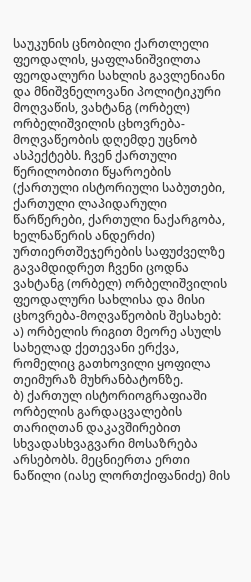საუკუნის ცნობილი ქართლელი ფეოდალის, ყაფლანიშვილთა ფეოდალური სახლის გავლენიანი და მნიშვნელოვანი პოლიტიკური მოღვაწის, ვახტანგ (ორბელ) ორბელიშვილის ცხოვრება-მოღვაწეობის დღემდე უცნობ ასპექტებს. ჩვენ ქართული წერილობითი წყაროების (ქართული ისტორიული საბუთები, ქართული ლაპიდარული წარწერები, ქართული ნაქარგობა, ხელნაწერის ანდერძი) ურთიერთშეჯერების საფუძველზე გავამდიდრეთ ჩვენი ცოდნა ვახტანგ (ორბელ) ორბელიშვილის ფეოდალური სახლისა და მისი ცხოვრება-მოღვაწეობის შესახებ:
ა) ორბელის რიგით მეორე ასულს სახელად ქეთევანი ერქვა, რომელიც გათხოვილი ყოფილა თეიმურაზ მუხრანბატონზე.
ბ) ქართულ ისტორიოგრაფიაში ორბელის გარდაცვალების თარიღთან დაკავშირებით სხვადასხვაგვარი მოსაზრება არსებობს. მეცნიერთა ერთი ნაწილი (იასე ლორთქიფანიძე) მის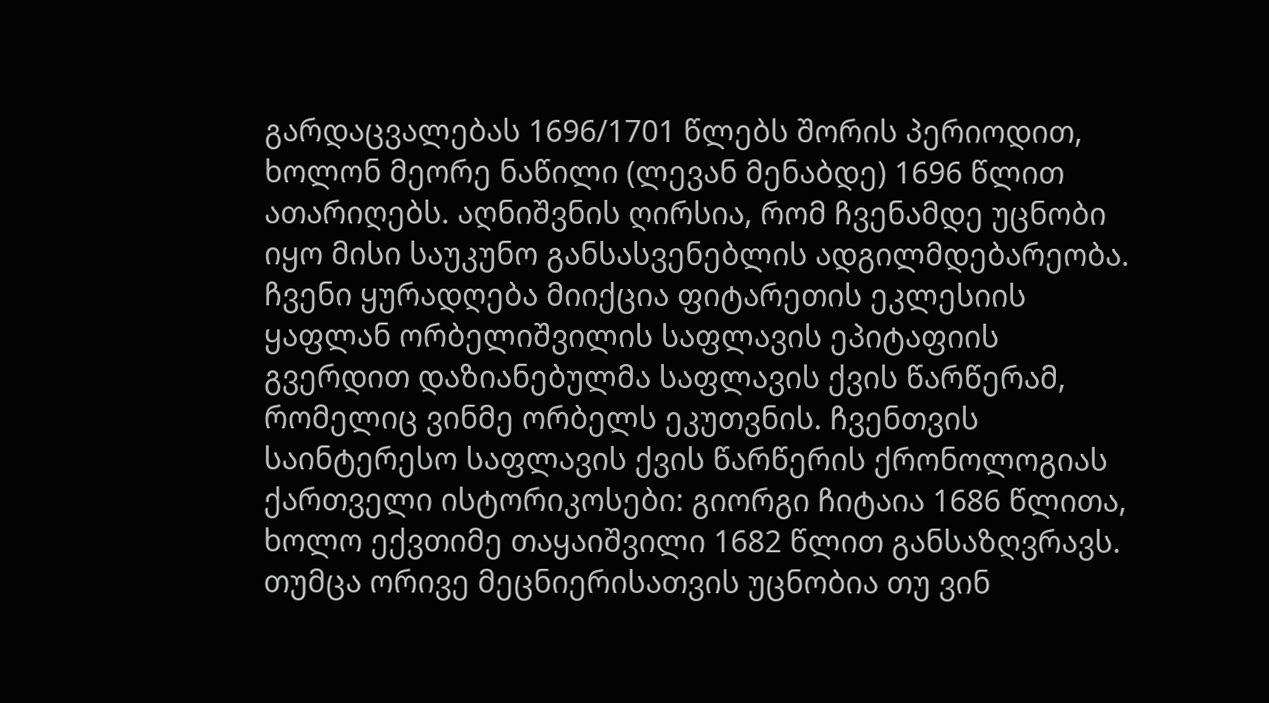გარდაცვალებას 1696/1701 წლებს შორის პერიოდით, ხოლონ მეორე ნაწილი (ლევან მენაბდე) 1696 წლით ათარიღებს. აღნიშვნის ღირსია, რომ ჩვენამდე უცნობი იყო მისი საუკუნო განსასვენებლის ადგილმდებარეობა. ჩვენი ყურადღება მიიქცია ფიტარეთის ეკლესიის ყაფლან ორბელიშვილის საფლავის ეპიტაფიის გვერდით დაზიანებულმა საფლავის ქვის წარწერამ, რომელიც ვინმე ორბელს ეკუთვნის. ჩვენთვის საინტერესო საფლავის ქვის წარწერის ქრონოლოგიას ქართველი ისტორიკოსები: გიორგი ჩიტაია 1686 წლითა, ხოლო ექვთიმე თაყაიშვილი 1682 წლით განსაზღვრავს. თუმცა ორივე მეცნიერისათვის უცნობია თუ ვინ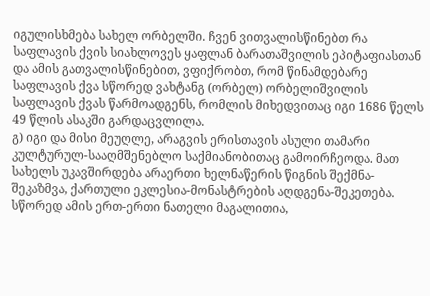იგულისხმება სახელ ორბელში. ჩვენ ვითვალისწინებთ რა საფლავის ქვის სიახლოვეს ყაფლან ბარათაშვილის ეპიტაფიასთან და ამის გათვალისწინებით, ვფიქრობთ, რომ წინამდებარე საფლავის ქვა სწორედ ვახტანგ (ორბელ) ორბელიშვილის საფლავის ქვას წარმოადგენს, რომლის მიხედვითაც იგი 1686 წელს 49 წლის ასაკში გარდაცვლილა.
გ) იგი და მისი მეუღლე, არაგვის ერისთავის ასული თამარი კულტურულ-სააღმშენებლო საქმიანობითაც გამოირჩეოდა. მათ სახელს უკავშირდება არაერთი ხელნაწერის წიგნის შექმნა-შეკაზმვა, ქართული ეკლესია-მონასტრების აღდგენა-შეკეთება. სწორედ ამის ერთ-ერთი ნათელი მაგალითია,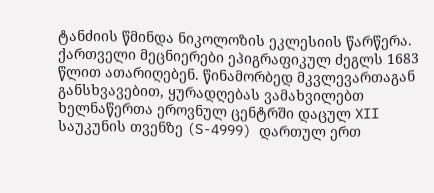ტანძიის წმინდა ნიკოლოზის ეკლესიის წარწერა. ქართველი მეცნიერები ეპიგრაფიკულ ძეგლს 1683 წლით ათარიღებენ. წინამორბედ მკვლევართაგან განსხვავებით, ყურადღებას ვამახვილებთ ხელნაწერთა ეროვნულ ცენტრში დაცულ XII საუკუნის თვენზე (S-4999) დართულ ერთ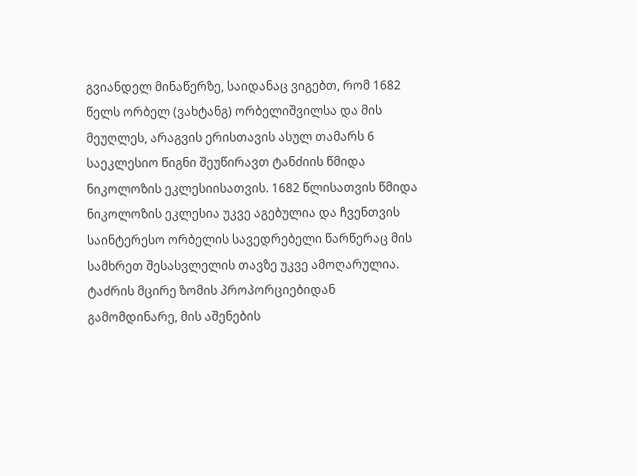გვიანდელ მინაწერზე, საიდანაც ვიგებთ, რომ 1682 წელს ორბელ (ვახტანგ) ორბელიშვილსა და მის მეუღლეს, არაგვის ერისთავის ასულ თამარს 6 საეკლესიო წიგნი შეუწირავთ ტანძიის წმიდა ნიკოლოზის ეკლესიისათვის. 1682 წლისათვის წმიდა ნიკოლოზის ეკლესია უკვე აგებულია და ჩვენთვის საინტერესო ორბელის სავედრებელი წარწერაც მის სამხრეთ შესასვლელის თავზე უკვე ამოღარულია. ტაძრის მცირე ზომის პროპორციებიდან გამომდინარე, მის აშენების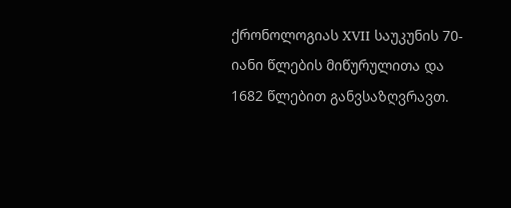ქრონოლოგიას XVII საუკუნის 70-იანი წლების მიწურულითა და 1682 წლებით განვსაზღვრავთ.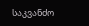საკვანძო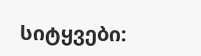სიტყვები: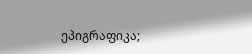ეპიგრაფიკა;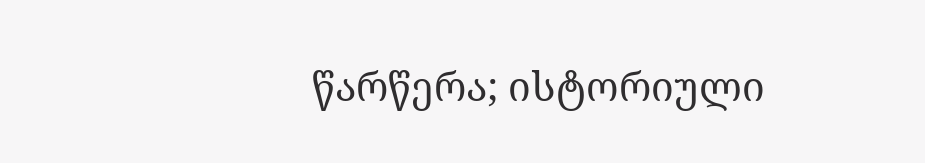წარწერა; ისტორიული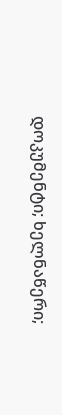დოკუმენტი; ხელნაწერი;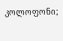კოლოფონი;